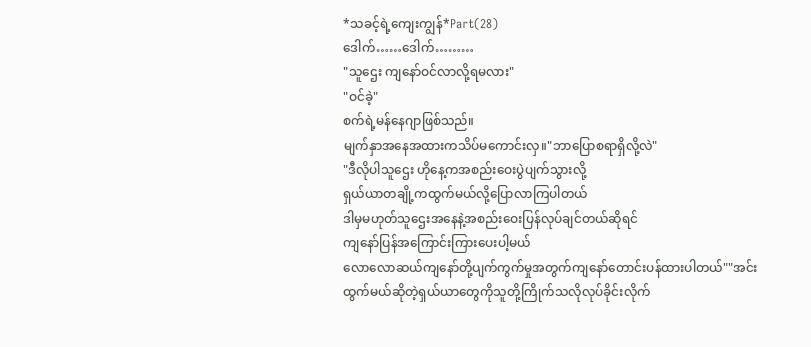*သခင့်ရဲ့ကျေးကျွန်*Part(28)
ဒေါက်……ဒေါက်………
"သူဌေး ကျနော်ဝင်လာလို့ရမလား"
"ဝင်ခဲ့"
စက်ရဲ့မန်နေဂျာဖြစ်သည်။
မျက်နှာအနေအထားကသိပ်မကောင်းလှ။"ဘာပြောစရာရှိလို့လဲ"
"ဒီလိုပါသူဌေး ဟိုနေ့ကအစည်းဝေးပွဲပျက်သွားလို့
ရှယ်ယာတချို့ကထွက်မယ်လို့ပြောလာကြပါတယ်
ဒါမှမဟုတ်သူဌေးအနေနဲ့အစည်းဝေးပြန်လုပ်ချင်တယ်ဆိုရင်
ကျနော်ပြန်အကြောင်းကြားပေးပါ့မယ်
လောလောဆယ်ကျနော်တို့ပျက်ကွက်မှုအတွက်ကျနော်တောင်းပန်ထားပါတယ်""အင်း ထွက်မယ်ဆိုတဲ့ရှယ်ယာတွေကိုသူတို့ကြိုက်သလိုလုပ်ခိုင်းလိုက်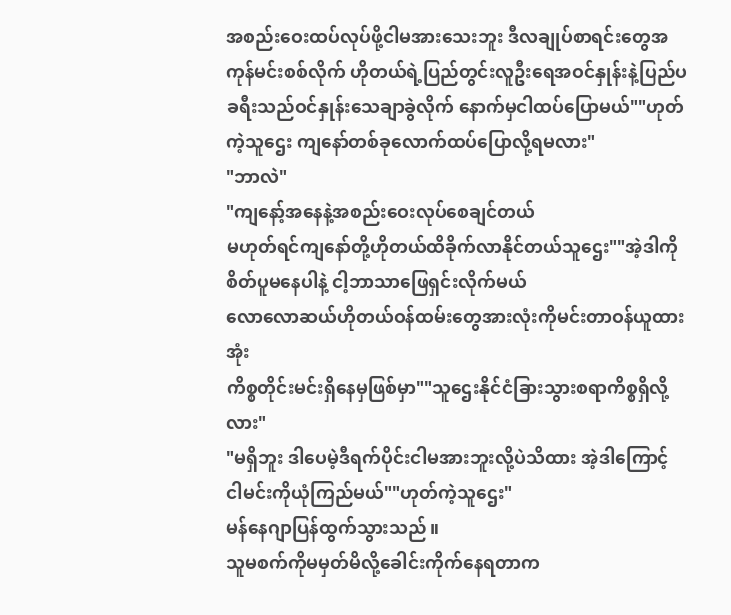အစည်းဝေးထပ်လုပ်ဖို့ငါမအားသေးဘူး ဒီလချုပ်စာရင်းတွေအကုန်မင်းစစ်လိုက် ဟိုတယ်ရဲ့ပြည်တွင်းလူဦးရေအဝင်နှုန်းနဲ့ပြည်ပခရီးသည်ဝင်နှုန်းသေချာခွဲလိုက် နောက်မှငါထပ်ပြောမယ်""ဟုတ်ကဲ့သူဌေး ကျနော်တစ်ခုလောက်ထပ်ပြောလို့ရမလား"
"ဘာလဲ"
"ကျနော့်အနေနဲ့အစည်းဝေးလုပ်စေချင်တယ်
မဟုတ်ရင်ကျနော်တို့ဟိုတယ်ထိခိုက်လာနိုင်တယ်သူဌေး""အဲ့ဒါကိုစိတ်ပူမနေပါနဲ့ ငါ့ဘာသာဖြေရှင်းလိုက်မယ်
လောလောဆယ်ဟိုတယ်ဝန်ထမ်းတွေအားလုံးကိုမင်းတာဝန်ယူထားအုံး
ကိစ္စတိုင်းမင်းရှိနေမှဖြစ်မှာ""သူဌေးနိုင်ငံခြားသွားစရာကိစ္စရှိလို့လား"
"မရှိဘူး ဒါပေမဲ့ဒီရက်ပိုင်းငါမအားဘူးလို့ပဲသိထား အဲ့ဒါကြောင့်
ငါမင်းကိုယုံကြည်မယ်""ဟုတ်ကဲ့သူဌေး"
မန်နေဂျာပြန်ထွက်သွားသည်။
သူမစက်ကိုမမှတ်မိလို့ခေါင်းကိုက်နေရတာက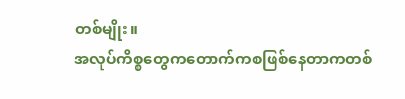တစ်မျိုး။
အလုပ်ကိစ္စတွေကတောက်ကစဖြစ်နေတာကတစ်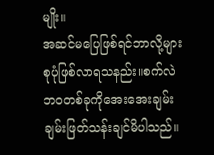မျိုး။
အဆင်မပြေဖြစ်ရင်ဘာလို့များစုပုံဖြစ်လာရသနည်း။စက်လဲဘဝတစ်ခုကိုအေးအေးချမ်းချမ်းဖြတ်သန်းချင်မိပါသည်။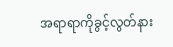အရာရာကိုခွင့်လွတ်နား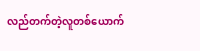လည်တက်တဲ့လူတစ်ယောက်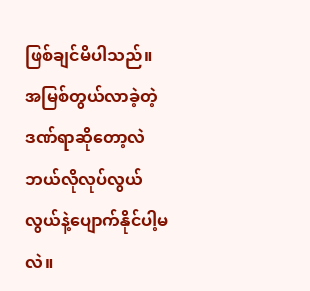ဖြစ်ချင်မိပါသည်။
အမြစ်တွယ်လာခဲ့တဲ့ဒဏ်ရာဆိုတော့လဲဘယ်လိုလုပ်လွယ်လွယ်နဲ့ပျောက်နိုင်ပါ့မလဲ။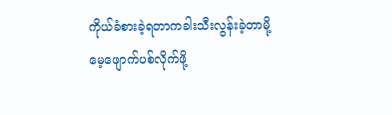ကိုယ်ခံစားခဲ့ရတာကခါးသီးလွန်းခဲ့တာမို့
မေ့ဖျောက်ပစ်လိုက်ဖို့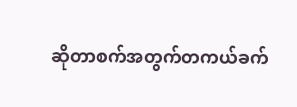ဆိုတာစက်အတွက်တကယ်ခက်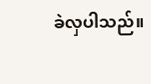ခဲလှပါသည်။